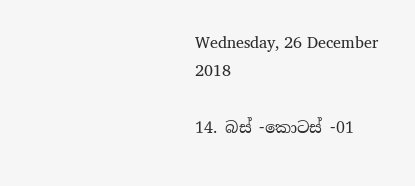Wednesday, 26 December 2018

14. බස් -කොටස් -01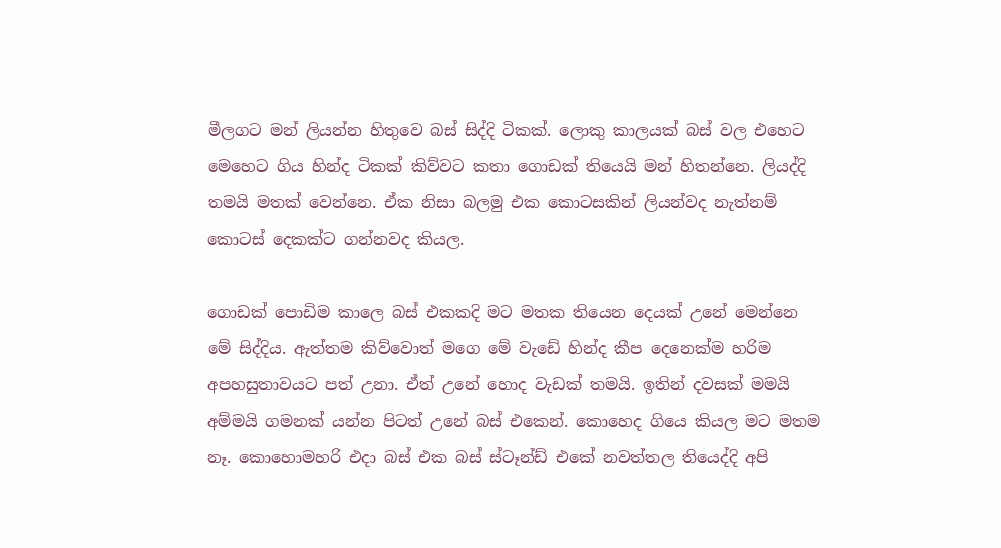මීලගට මන් ලියන්න හිතුවෙ බස් සිද්දි ටිකක්. ලොකු කාලයක් බස් වල එහෙට මෙහෙට ගිය හින්ද ටිකක් කිව්වට කතා ගොඩක් තියෙයි මන් හිතන්නෙ. ලියද්දි තමයි මතක් වෙන්නෙ. ඒක නිසා බලමු එක කොටසකින් ලියන්වද නැත්නම් කොටස් දෙකක්ට ගන්නවද කියල.

ගොඩක් පොඩිම කාලෙ බස් එකකදි මට මතක තියෙන දෙයක් උනේ මෙන්නෙ මේ සිද්දිය. ඇත්තම කිව්වොත් මගෙ මේ වැඩේ හින්ද කීප දෙනෙක්ම හරිම අපහසුතාවයට පත් උනා. ඒත් උනේ හොද වැඩක් තමයි. ඉතින් දවසක් මමයි අම්මයි ගමනක් යන්න පිටත් උනේ බස් එකෙන්. කොහෙද ගියෙ කියල මට මතම නෑ. කොහොමහරි එදා බස් එක බස් ස්ටෑන්ඩ් එකේ නවත්තල තියෙද්දි අපි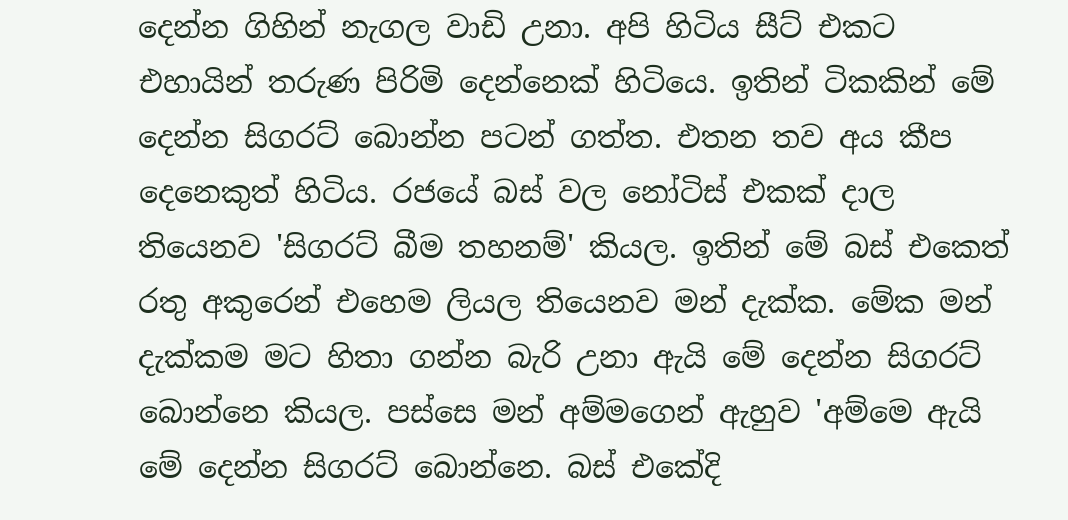දෙන්න ගිහින් නැගල වාඩි උනා. අපි හිටිය සීට් එකට එහායින් තරුණ පිරිමි දෙන්නෙක් හිටියෙ. ඉතින් ටිකකින් මේ දෙන්න සිගරට් බොන්න පටන් ගත්ත. එතන තව අය කීප දෙනෙකුත් හිටිය. රජයේ බස් වල නෝටිස් එකක් දාල තියෙනව 'සිගරට් බීම තහනම්' කියල. ඉතින් මේ බස් එකෙත් රතු අකුරෙන් එහෙම ලියල තියෙනව මන් දැක්ක. මේක මන් දැක්කම මට හිතා ගන්න බැරි උනා ඇයි මේ දෙන්න සිගරට් බොන්නෙ කියල. පස්සෙ මන් අම්මගෙන් ඇහුව 'අම්මෙ ඇයි මේ දෙන්න සිගරට් බොන්නෙ. බස් එකේදි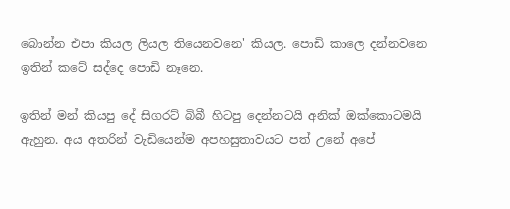බොන්න එපා කියල ලියල තියෙනවනෙ' කියල. පොඩි කාලෙ දන්නවනෙ ඉතින් කටේ සද්දෙ පොඩි නෑනෙ.

ඉතින් මන් කියපු දේ සිගරට් බිබී හිටපු දෙන්නටයි අනික් ඔක්කොටමයි ඇහුන. අය අතරින් වැඩියෙන්ම අපහසුතාවයට පත් උනේ අපේ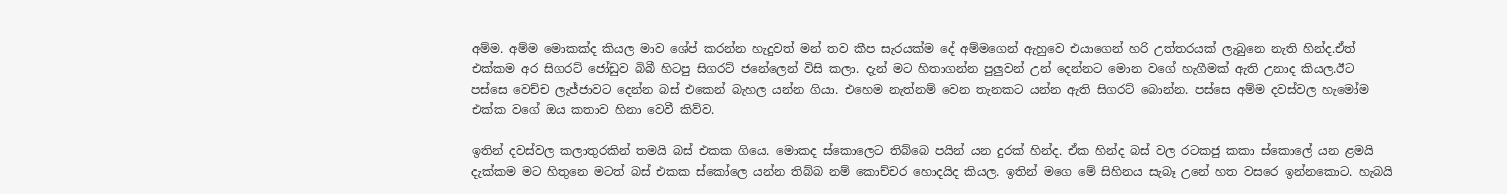අම්ම. අම්ම මොකක්ද කියල මාව ශේප් කරන්න හැදුවත් මන් තව කීප සැරයක්ම දේ අම්මගෙන් ඇහුවෙ එයාගෙන් හරි උත්තරයක් ලැබුනෙ නැති හින්ද.ඒත් එක්කම අර සිගරට් ජෝඩුව බිබී හිටපු සිගරට් ජනේලෙන් විසි කලා. දැන් මට හිතාගන්න පුලුවන් උන් දෙන්නට මොන වගේ හැගීමක් ඇති උනාද කියල.ඊට පස්සෙ වෙච්ච ලැජ්ජාවට දෙන්න බස් එකෙන් බැහල යන්න ගියා. එහෙම නැත්නම් වෙන තැනකට යන්න ඇති සිගරට් බොන්න. පස්සෙ අම්ම දවස්වල හැමෝම එක්ක වගේ ඔය කතාව හිනා වෙවී කිව්ව.

ඉතින් දවස්වල කලාතුරකින් තමයි බස් එකක ගියෙ. මොකද ස්කොලෙට තිබ්බෙ පයින් යන දුරක් හින්ද. ඒක හින්ද බස් වල රටකජු කකා ස්කොලේ යන ළමයි දැක්කම මට හිතුනෙ මටත් බස් එකක ස්කෝලෙ යන්න තිබ්බ නම් කොච්චර හොදයිද කියල. ඉතින් මගෙ මේ සිහිනය සැබෑ උනේ හත වසරෙ ඉන්නකොට. හැබයි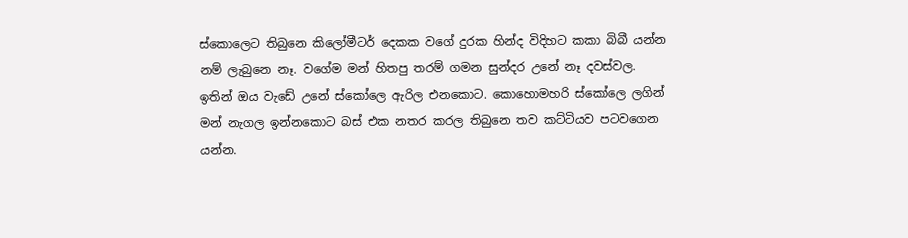ස්කොලෙට තිබුනෙ කිලෝමීටර් දෙකක වගේ දුරක හින්ද විදිහට කකා බිබී යන්න නම් ලැබුනෙ නෑ. වගේම මන් හිතපු තරම් ගමන සුන්දර උනේ නෑ දවස්වල. ඉතින් ඔය වැඩේ උනේ ස්කෝලෙ ඇරිල එනකොට. කොහොමහරි ස්කෝලෙ ලගින් මන් නැගල ඉන්නකොට බස් එක නතර කරල තිබුනෙ තව කට්ටියව පටවගෙන යන්න.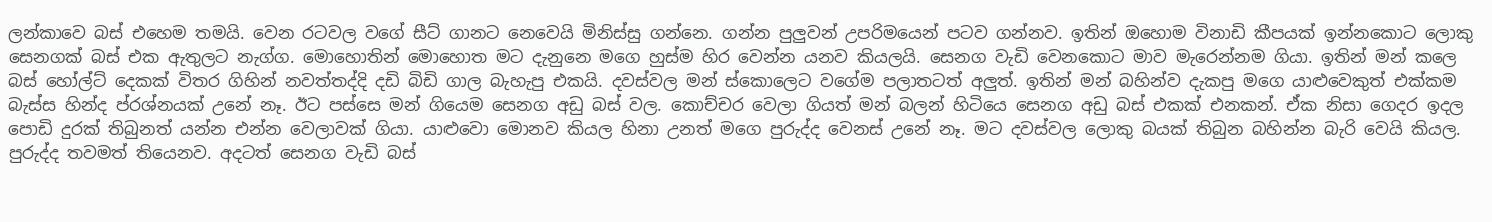ලන්කාවෙ බස් එහෙම තමයි. වෙන රටවල වගේ සීට් ගානට නෙවෙයි මිනිස්සු ගන්නෙ. ගන්න පුලුවන් උපරිමයෙන් පටව ගන්නව. ඉතින් ඔහොම විනාඩි කීපයක් ඉන්නකොට ලොකු සෙනගක් බස් එක ඇතුලට නැග්ග. මොහොතින් මොහොත මට දැනුනෙ මගෙ හුස්ම හිර වෙන්න යනව කියලයි. සෙනග වැඩි වෙනකොට මාව මැරෙන්නම ගියා. ඉතින් මන් කලෙ බස් හෝල්ට් දෙකක් විතර ගිහින් නවත්තද්දි දඩි බිඩි ගාල බැහැපු එකයි. දවස්වල මන් ස්කොලෙට වගේම පලාතටත් අලුත්. ඉතින් මන් බහින්ව දැකපු මගෙ යාළුවෙකුත් එක්කම බැස්ස හින්ද ප්රශ්නයක් උනේ නෑ. ඊට පස්සෙ මන් ගියෙම සෙනග අඩු බස් වල. කොච්චර වෙලා ගියත් මන් බලන් හිටියෙ සෙනග අඩු බස් එකක් එනකන්. ඒක නිසා ගෙදර ඉදල පොඩි දුරක් තිබුනත් යන්න එන්න වෙලාවක් ගියා. යාළුවො මොනව කියල හිනා උනත් මගෙ පුරුද්ද වෙනස් උනේ නෑ. මට දවස්වල ලොකු බයක් තිබුන බහින්න බැරි වෙයි කියල. පුරුද්ද තවමත් තියෙනව. අදටත් සෙනග වැඩි බස්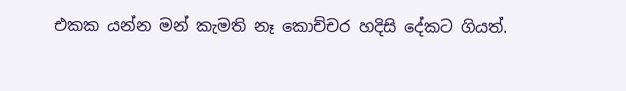එකක යන්න මන් කැමති නෑ කොච්චර හදිසි දේකට ගියත්.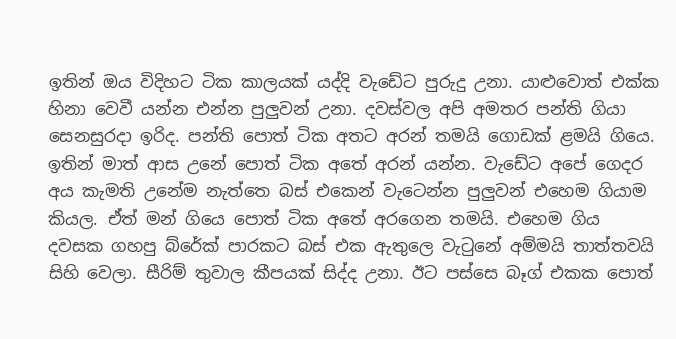ඉතින් ඔය විදිහට ටික කාලයක් යද්දි වැඩේට පුරුදු උනා. යාළුවොත් එක්ක හිනා වෙවී යන්න එන්න පුලුවන් උනා. දවස්වල අපි අමතර පන්ති ගියා සෙනසුරදා ඉරිද. පන්ති පොත් ටික අතට අරන් තමයි ගොඩක් ළමයි ගියෙ. ඉතින් මාත් ආස උනේ පොත් ටික අතේ අරන් යන්න. වැඩේට අපේ ගෙදර අය කැමති උනේම නැත්තෙ බස් එකෙන් වැටෙන්න පුලුවන් එහෙම ගියාම කියල. ඒත් මන් ගියෙ පොත් ටික අතේ අරගෙන තමයි. එහෙම ගිය දවසක ගහපු බ්රේක් පාරකට බස් එක ඇතුලෙ වැටුනේ අම්මයි තාත්තවයි සිහි වෙලා. සීරිම් තුවාල කීපයක් සිද්ද උනා. ඊට පස්සෙ බෑග් එකක පොත්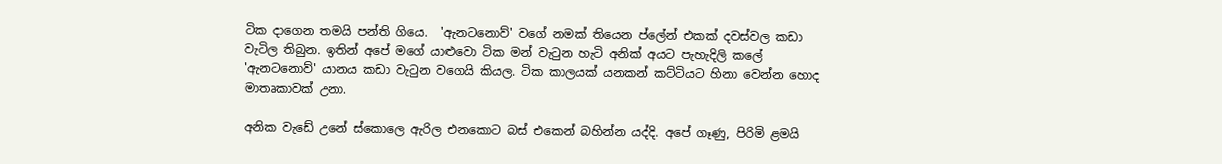ටික දාගෙන තමයි පන්ති ගියෙ.  'ඇනටනොව්' වගේ නමක් තියෙන ප්ලේන් එකක් දවස්වල කඩා වැටිල තිබුන. ඉතින් අපේ මගේ යාළුවො ටික මන් වැටුන හැටි අනික් අයට පැහැදිලි කලේ 'ඇනටනොව්' යානය කඩා වැටුන වගෙයි කියල. ටික කාලයක් යනකන් කට්ටියට හිනා වෙන්න හොද මාතෘකාවක් උනා.

අනික වැඩේ උනේ ස්කොලෙ ඇරිල එනකොට බස් එකෙන් බහින්න යද්දි. අපේ ගෑණු, පිරිමි ළමයි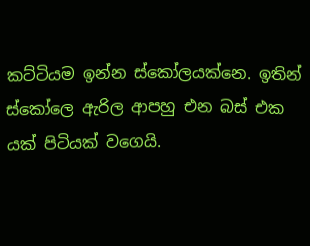කට්ටියම ඉන්න ස්කෝලයක්නෙ. ඉතින් ස්කෝලෙ ඇරිල ආපහු එන බස් එක යක් පිටියක් වගෙයි.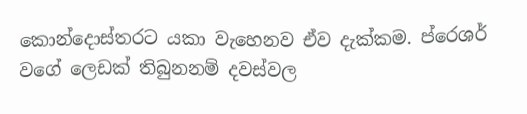කොන්දොස්තරට යකා වැහෙනව ඒව දැක්කම. ප්රෙශර් වගේ ලෙඩක් තිබුනනම් දවස්වල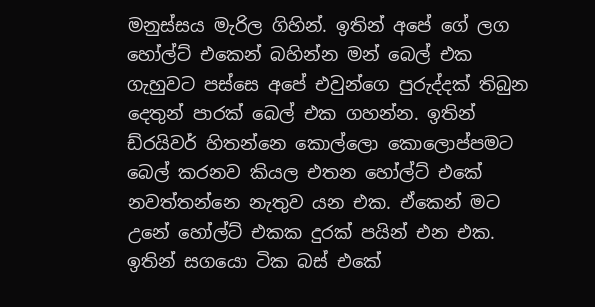මනුස්සය මැරිල ගිහින්. ඉතින් අපේ ගේ ලග හෝල්ට් එකෙන් බහින්න මන් බෙල් එක ගැහුවට පස්සෙ අපේ එවුන්ගෙ පුරුද්දක් තිබුන දෙතුන් පාරක් බෙල් එක ගහන්න. ඉතින් ඩ්රයිවර් හිතන්නෙ කොල්ලො කොලොප්පමට බෙල් කරනව කියල එතන හෝල්ට් එකේ නවත්තන්නෙ නැතුව යන එක. ඒකෙන් මට උනේ හෝල්ට් එකක දුරක් පයින් එන එක. ඉතින් සගයො ටික බස් එකේ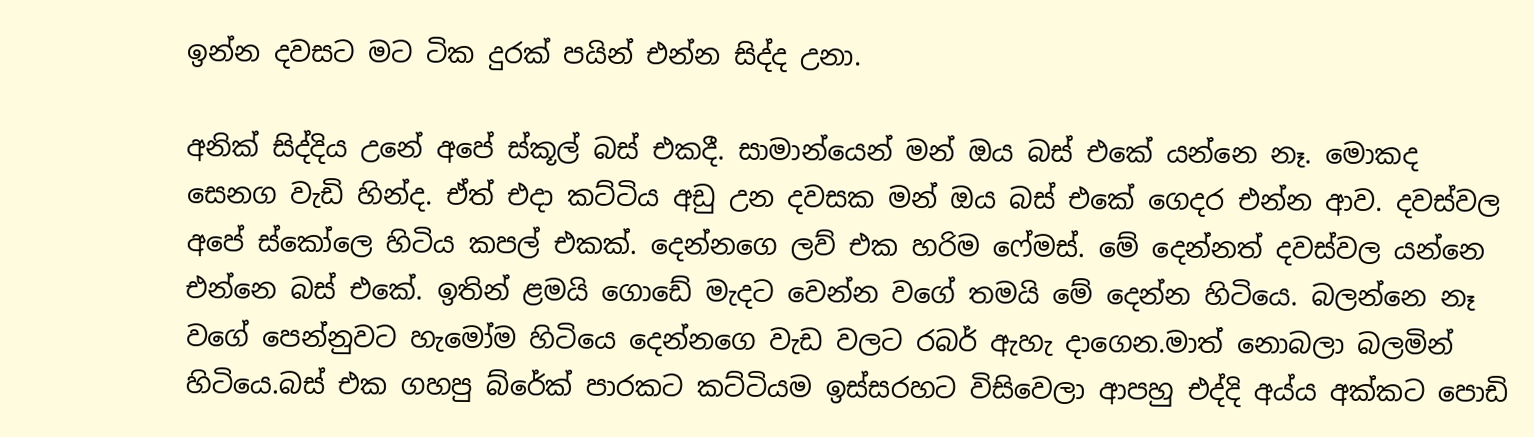ඉන්න දවසට මට ටික දුරක් පයින් එන්න සිද්ද උනා.

අනික් සිද්දිය උනේ අපේ ස්කූල් බස් එකදී. සාමාන්යෙන් මන් ඔය බස් එකේ යන්නෙ නෑ. මොකද සෙනග වැඩි හින්ද. ඒත් එදා කට්ටිය අඩු උන දවසක මන් ඔය බස් එකේ ගෙදර එන්න ආව. දවස්වල අපේ ස්කෝලෙ හිටිය කපල් එකක්. දෙන්නගෙ ලව් එක හරිම ෆේමස්. මේ දෙන්නත් දවස්වල යන්නෙ එන්නෙ බස් එකේ. ඉතින් ළමයි ගොඩේ මැදට වෙන්න වගේ තමයි මේ දෙන්න හිටියෙ. බලන්නෙ නෑ වගේ පෙන්නුවට හැමෝම හිටියෙ දෙන්නගෙ වැඩ වලට රබර් ඇහැ දාගෙන.මාත් නොබලා බලමින් හිටියෙ.බස් එක ගහපු බ්රේක් පාරකට කට්ටියම ඉස්සරහට විසිවෙලා ආපහු එද්දි අය්ය අක්කට පොඩි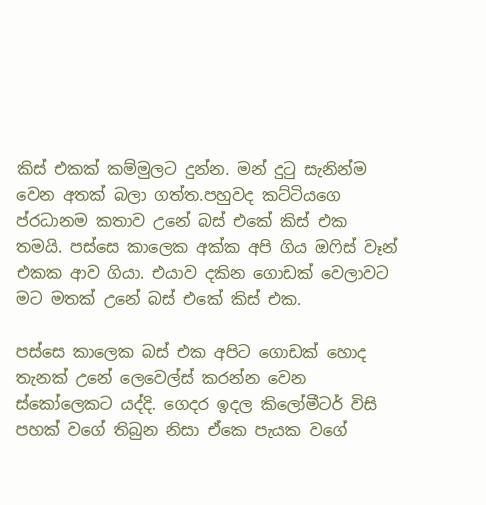කිස් එකක් කම්මුලට දුන්න. මන් දුටු සැනින්ම වෙන අතක් බලා ගත්ත.පහුවද කට්ටියගෙ ප්රධානම කතාව උනේ බස් එකේ කිස් එක තමයි. පස්සෙ කාලෙක අක්ක අපි ගිය ඔෆිස් වෑන් එකක ආව ගියා. එයාව දකින ගොඩක් වෙලාවට මට මතක් උනේ බස් එකේ කිස් එක.

පස්සෙ කාලෙක බස් එක අපිට ගොඩක් හොද තැනක් උනේ ලෙවෙල්ස් කරන්න වෙන ස්කෝලෙකට යද්දි. ගෙදර ඉදල කිලෝමීටර් විසි පහක් වගේ තිබුන නිසා ඒකෙ පැයක වගේ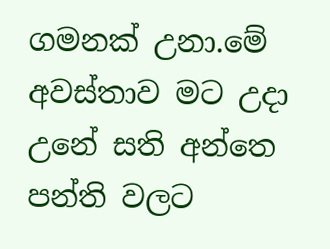ගමනක් උනා.මේ අවස්තාව මට උදා උනේ සති අන්තෙ පන්ති වලට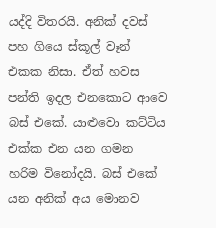යද්දි විතරයි. අනික් දවස් පහ ගියෙ ස්කූල් වෑන් එකක නිසා. ඒත් හවස පන්ති ඉදල එනකොට ආවෙ බස් එකේ. යාළුවො කට්ටිය එක්ක එන යන ගමන හරිම විනෝදයි. බස් එකේ යන අනික් අය මොනව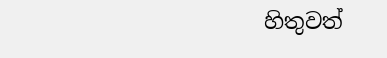හිතුවත්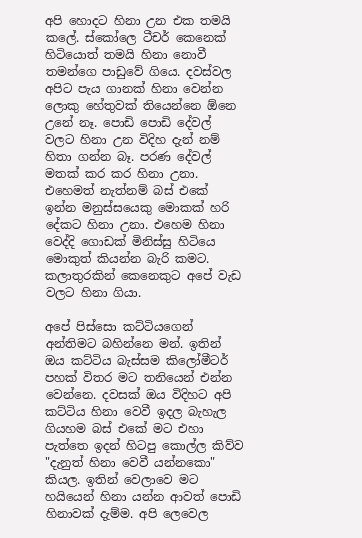අපි හොදට හිනා උන එක තමයි කලේ. ස්කෝලෙ ටීචර් කෙනෙක් හිටියොත් තමයි හිනා නොවී තමන්ගෙ පාඩුවේ ගියෙ. දවස්වල අපිට පැය ගානක් හිනා වෙන්න ලොකු හේතුවක් තියෙන්නෙ ඕනෙ උනේ නෑ. පොඩි පොඩි දේවල් වලට හිනා උන විදිහ දැන් නම් හිතා ගන්න බෑ. පරණ දේවල් මතක් කර කර හිනා උනා. එහෙමත් නැත්නම් බස් එකේ ඉන්න මනුස්සයෙකු මොකක් හරි දේකට හිනා උනා. එහෙම හිනා වෙද්දි ගොඩක් මිනිස්සු හිටියෙ මොකුත් කියන්න බැරි කමට. කලාතුරකින් කෙනෙකුට අපේ වැඩ වලට හිනා ගියා.

අපේ පිස්සො කට්ටියගෙන් අන්තිමට බහින්නෙ මන්. ඉතින් ඔය කට්ටිය බැස්සම කිලෝමීටර් පහක් විතර මට තනියෙන් එන්න වෙන්නෙ. දවසක් ඔය විදිහට අපි කට්ටිය හිනා වෙවී ඉදල බැහැල ගියහම බස් එකේ මට එහා පැත්තෙ ඉදන් හිටපු කොල්ල කිව්ව "දැනුත් හිනා වෙවී යන්නකො" කියල. ඉතින් වෙලාවෙ මට හයියෙන් හිනා යන්න ආවත් පොඩි හිනාවක් දැම්ම. අපි ලෙවෙල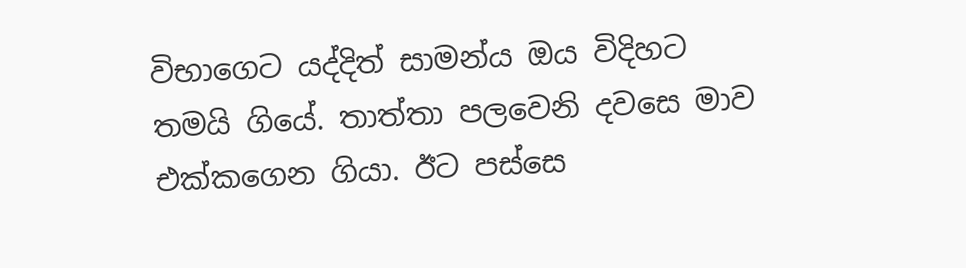විභාගෙට යද්දිත් සාමන්ය ඔය විදිහට තමයි ගියේ. තාත්තා පලවෙනි දවසෙ මාව එක්කගෙන ගියා. ඊට පස්සෙ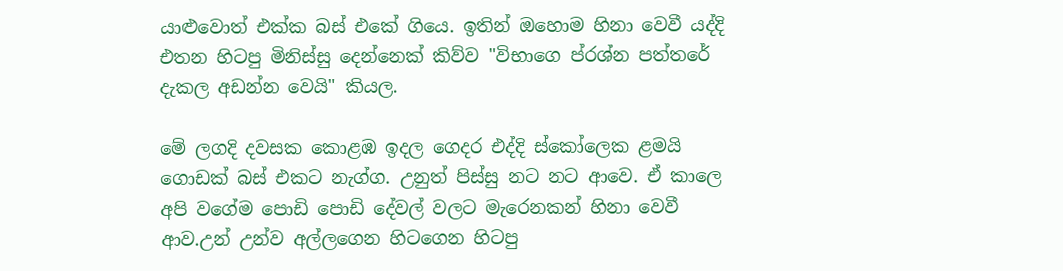යාළුවොත් එක්ක බස් එකේ ගියෙ. ඉතින් ඔහොම හිනා වෙවී යද්දි එතන හිටපු මිනිස්සු දෙන්නෙක් කිව්ව "විභාගෙ ප්රශ්න පත්තරේ දැකල අඩන්න වෙයි" කියල.

මේ ලගදි දවසක කොළඹ ඉදල ගෙදර එද්දි ස්කෝලෙක ළමයි ගොඩක් බස් එකට නැග්ග. උනුත් පිස්සු නට නට ආවෙ. ඒ කාලෙ අපි වගේම පොඩි පොඩි දේවල් වලට මැරෙනකන් හිනා වෙවී ආව.උන් උන්ව අල්ලගෙන හිටගෙන හිටපු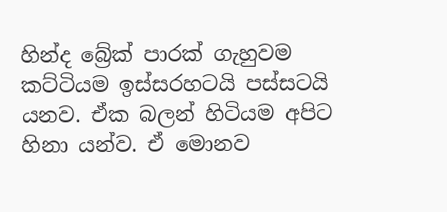හින්ද බ්‍රේක් පාරක් ගැහුවම කට්ටියම ඉස්සරහටයි පස්සටයි යනව. ඒක බලන් හිටියම අපිට හිනා යන්ව. ඒ මොනව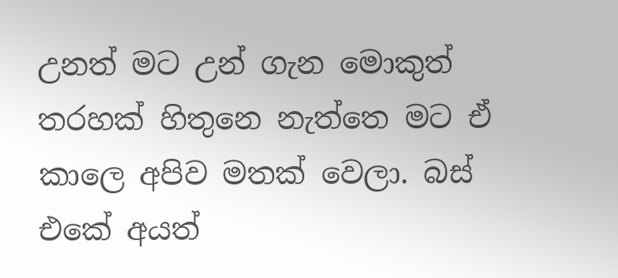උනත් මට උන් ගැන මොකුත් තරහක් හිතුනෙ නැත්තෙ මට ඒ කාලෙ අපිව මතක් වෙලා. බස් එකේ අයත්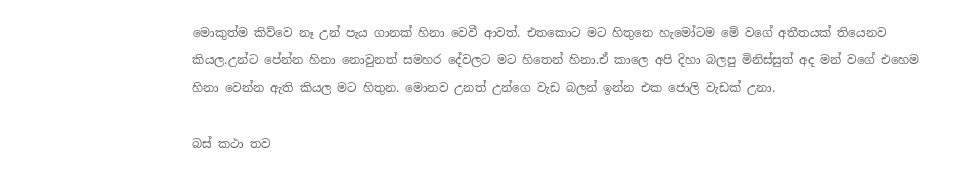මොකුත්ම කිව්වෙ නෑ උන් පැය ගානක් හිනා වෙවී ආවත්. එතකොට මට හිතුනෙ හැමෝටම මේ වගේ අතීතයක් තියෙනව කියල.උන්ට පේන්න හිනා නොවුනත් සමහර දේවලට මට හිතෙන් හිනා.ඒ කාලෙ අපි දිහා බලපු මිනිස්සුත් අද මන් වගේ එහෙම හිනා වෙන්න ඇති කියල මට හිතුන. මොනව උනත් උන්ගෙ වැඩ බලන් ඉන්න එක ජොලි වැඩක් උනා.

බස් කථා තව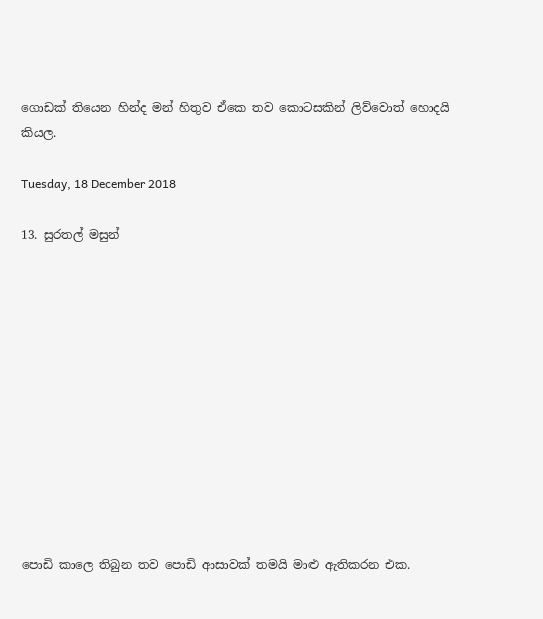ගොඩක් තියෙන හින්ද මන් හිතුව ඒකෙ තව කොටසකින් ලිව්වොත් හොදයි කියල.

Tuesday, 18 December 2018

13. සුරතල් මසුන්












පොඩි කාලෙ තිබුන තව පොඩි ආසාවක් තමයි මාළු ඇතිකරන එක.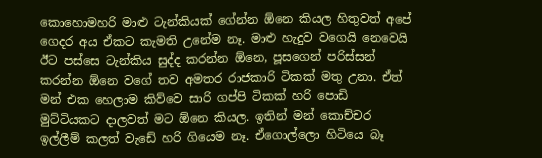කොහොමහරි මාළු ටැන්කියක් ගේන්න ඕනෙ කියල හිතුවත් අපේ ගෙදර අය ඒකට කැමති උනේම නෑ. මාළු හැදුව වගෙයි නෙවෙයි ඊට පස්සෙ ටැන්කිය සුද්ද කරන්න ඕනෙ, පූසගෙන් පරිස්සන් කරන්න ඕනෙ වගේ තව අමතර රාජකාරි ටිකක් මතු උනා. ඒත් මන් එක හෙලාම කිව්වෙ සාරි ගප්පි ටිකක් හරි පොඩි මුට්ටියකට දාලවත් මට ඕනෙ කියල. ඉතින් මන් කොච්චර ඉල්ලීම් කලත් වැඩේ හරි ගියෙම නෑ. ඒගොල්ලො හිටියෙ බෑ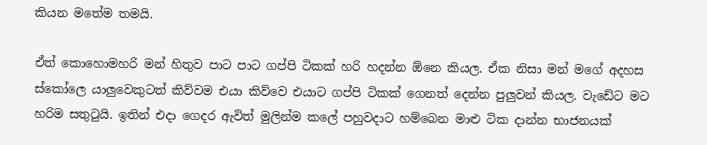කියන මතේම තමයි.

ඒත් කොහොමහරි මන් හිතුව පාට පාට ගප්පි ටිකක් හරි හදන්න ඕනෙ කියල. ඒක නිසා මන් මගේ අදහස ස්කෝලෙ යාලුවෙකුටත් කිව්වම එයා කිව්වෙ එයාට ගප්පි ටිකක් ගෙනත් දෙන්න පුලුවන් කියල. වැඩේට මට හරිම සතුටුයි. ඉතින් එදා ගෙදර ඇවිත් මුලින්ම කලේ පහුවදාට හම්බෙන මාළු ටික දාන්න භාජනයක්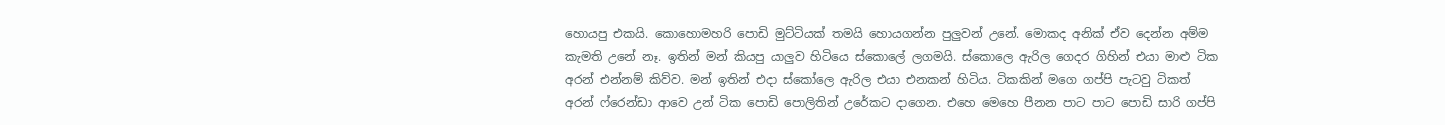හොයපු එකයි. කොහොමහරි පොඩි මුට්ටියක් තමයි හොයගන්න පුලුවන් උනේ. මොකද අනික් ඒව දෙන්න අම්ම කැමති උනේ නෑ. ඉතින් මන් කියපු යාලුව හිටියෙ ස්කොලේ ලගමයි. ස්කොලෙ ඇරිල ගෙදර ගිහින් එයා මාළු ටික අරන් එන්නම් කිව්ව. මන් ඉතින් එදා ස්කෝලෙ ඇරිල එයා එනකන් හිටිය. ටිකකින් මගෙ ගප්පි පැටවු ටිකත් අරන් ෆ්රෙන්ඩා ආවෙ උන් ටික පොඩි පොලිතින් උරේකට දාගෙන. එහෙ මෙහෙ පීනන පාට පාට පොඩි සාරි ගප්පි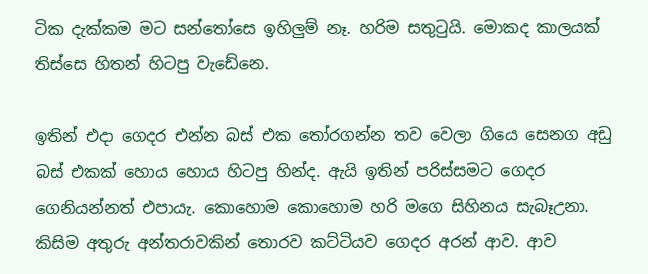ටික දැක්කම මට සන්තෝසෙ ඉහිලුම් නෑ. හරිම සතුටුයි. මොකද කාලයක් තිස්සෙ හිතන් හිටපු වැඩේනෙ.

ඉතින් එදා ගෙදර එන්න බස් එක තෝරගන්න තව වෙලා ගියෙ සෙනග අඩු බස් එකක් හොය හොය හිටපු හින්ද. ඇයි ඉතින් පරිස්සමට ගෙදර ගෙනියන්නත් එපායැ. කොහොම කොහොම හරි මගෙ සිහිනය සැබෑඋනා. කිසිම අතුරු අන්තරාවකින් තොරව කට්ටියව ගෙදර අරන් ආව. ආව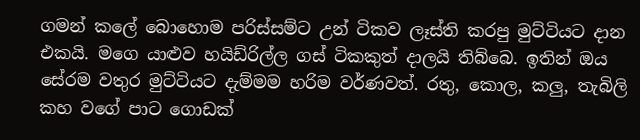ගමන් කලේ බොහොම පරිස්සම්ට උන් ටිකව ලෑස්ති කරපු මුට්ටියට දාන එකයි. මගෙ යාළුව හයිඩ්රිල්ල ගස් ටිකකුත් දාලයි තිබ්බෙ. ඉතින් ඔය සේරම වතුර මුට්ටියට දැම්මම හරිම වර්ණවත්. රතු, කොල, කලු, තැබිලි කහ වගේ පාට ගොඩක්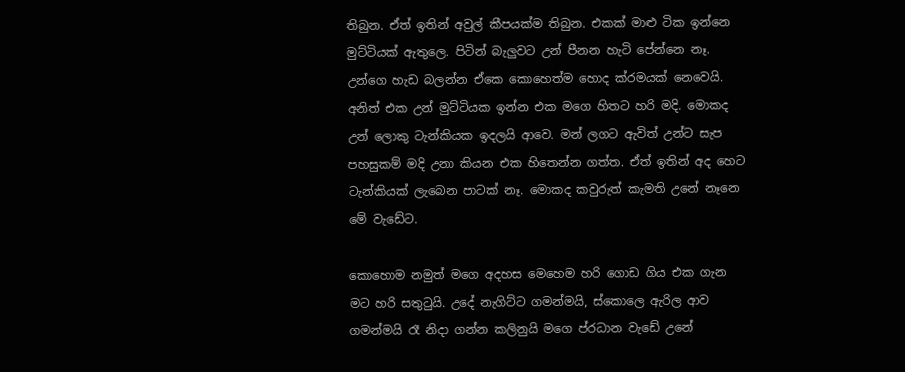තිබුන. ඒත් ඉතින් අවුල් කීපයක්ම තිබුන. එකක් මාළු ටික ඉන්නෙ මුට්ටියක් ඇතුලෙ. පිටින් බැලුවට උන් පීනන හැටි පේන්නෙ නෑ. උන්ගෙ හැඩ බලන්න ඒකෙ කොහෙත්ම හොද ක්රමයක් නෙවෙයි. අනිත් එක උන් මුට්ටියක ඉන්න එක මගෙ හිතට හරි මදි. මොකද උන් ලොකු ටැන්කියක ඉදලයි ආවෙ. මන් ලගට ඇවිත් උන්ට සැප පහසුකම් මදි උනා කියන එක හිතෙන්න ගත්ත. ඒත් ඉතින් අද හෙට ටැන්කියක් ලැබෙන පාටක් නෑ. මොකද කවුරුත් කැමති උනේ නෑනෙ මේ වැඩේට.

කොහොම නමුත් මගෙ අදහස මෙහෙම හරි ගොඩ ගිය එක ගැන මට හරි සතුටුයි. උදේ නැගිට්ට ගමන්මයි, ස්කොලෙ ඇරිල ආව ගමන්මයි රෑ නිදා ගන්න කලිනුයි මගෙ ප්රධාන වැඩේ උනේ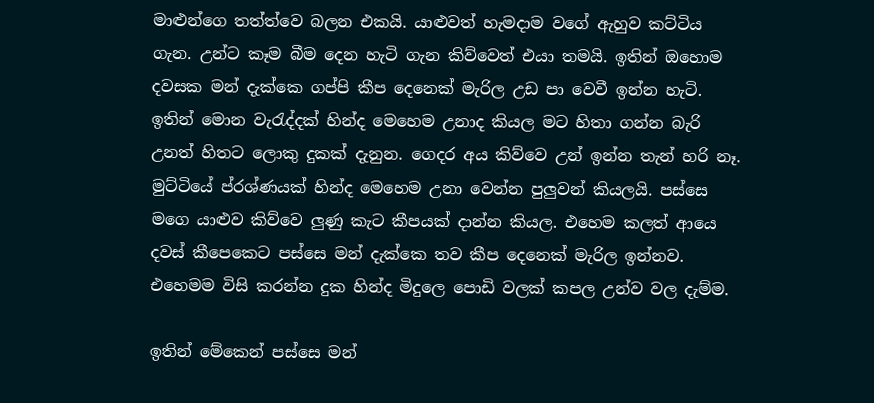මාළුන්ගෙ තත්ත්වෙ බලන එකයි. යාළුවත් හැමදාම වගේ ඇහුව කට්ටිය ගැන. උන්ට කෑම බීම දෙන හැටි ගැන කිව්වෙත් එයා තමයි. ඉතින් ඔහොම දවසක මන් දැක්කෙ ගප්පි කීප දෙනෙක් මැරිල උඩ පා වෙවී ඉන්න හැටි. ඉතින් මොන වැරැද්දක් හින්ද මෙහෙම උනාද කියල මට හිතා ගන්න බැරි උනත් හිතට ලොකු දුකක් දැනුන. ගෙදර අය කිව්වෙ උන් ඉන්න තැන් හරි නෑ. මුට්ටියේ ප්රශ්ණයක් හින්ද මෙහෙම උනා වෙන්න පුලුවන් කියලයි. පස්සෙ මගෙ යාළුව කිව්වෙ ලුණු කැට කීපයක් දාන්න කියල. එහෙම කලත් ආයෙ දවස් කීපෙකෙට පස්සෙ මන් දැක්කෙ තව කීප දෙනෙක් මැරිල ඉන්නව. එහෙමම විසි කරන්න දුක හින්ද මිදුලෙ පොඩි වලක් කපල උන්ව වල දැම්ම.

ඉතින් මේකෙන් පස්සෙ මන්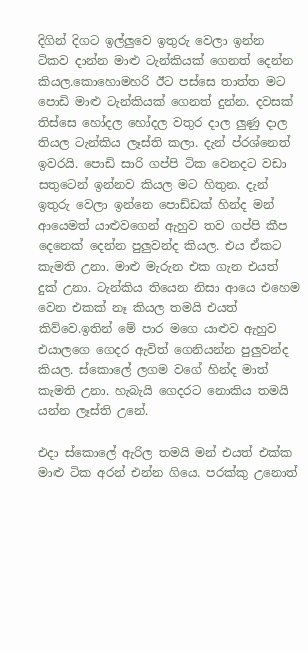දිගින් දිගට ඉල්ලුවෙ ඉතුරු වෙලා ඉන්න ටිකව දාන්න මාළු ටැන්කියක් ගෙනත් දෙන්න කියල.කොහොමහරි ඊට පස්සෙ තාත්ත මට පොඩි මාළු ටැන්කියක් ගෙනත් දුන්න. දවසක් තිස්සෙ හෝදල හෝදල වතුර දාල ලුණු දාල තියල ටැන්කිය ලෑස්ති කලා. දැන් ප්රශ්නෙත් ඉවරයි. පොඩි සාරි ගප්පි ටික වෙනදට වඩා සතුටෙන් ඉන්නව කියල මට හිතුන. දැන් ඉතුරු වෙලා ඉන්නෙ පොඩ්ඩක් හින්ද මන් ආයෙමත් යාළුවගෙන් ඇහුව තව ගප්පි කීප දෙනෙක් දෙන්න පුලුවන්ද කියල. එය ඒකට කැමති උනා. මාළු මැරුන එක ගැන එයත් දුක් උනා. ටැන්කිය තියෙන නිසා ආයෙ එහෙම වෙන එකක් නෑ කියල තමයි එයත් කිව්වෙ.ඉතින් මේ පාර මගෙ යාළුව ඇහුව එයාලගෙ ගෙදර ඇවිත් ගෙනියන්න පුලුවන්ද කියල. ස්කොලේ ලගම වගේ හින්ද මාත් කැමති උනා. හැබැයි ගෙදරට නොකිය තමයි යන්න ලෑස්ති උනේ.

එදා ස්කොලේ ඇරිල තමයි මන් එයත් එක්ක මාළු ටික අරන් එන්න ගියෙ. පරක්කු උනොත්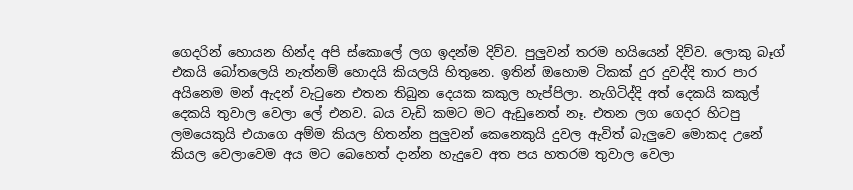ගෙදරින් හොයන හින්ද අපි ස්කොලේ ලග ඉදන්ම දිව්ව. පුලුවන් තරම හයියෙන් දිව්ව. ලොකු බෑග් එකයි බෝතලෙයි නැත්නම් හොදයි කියලයි හිතුනෙ. ඉතින් ඔහොම ටිකක් දුර දුවද්දි තාර පාර අයිනෙම මන් ඇදන් වැටුනෙ එතන තිබුන දෙයක කකුල හැප්පිලා. නැගිටිද්දි අත් දෙකයි කකුල් දෙකයි තුවාල වෙලා ලේ එනව. බය වැඩි කමට මට ඇඩුනෙත් නෑ. එතන ලග ගෙදර හිටපු ලමයෙකුයි එයාගෙ අම්ම කියල හිතන්න පුලුවන් කෙනෙකුයි දුවල ඇවිත් බැලුවෙ මොකද උනේ කියල වෙලාවෙම අය මට බෙහෙත් දාන්න හැදුවෙ අත පය හතරම තුවාල වෙලා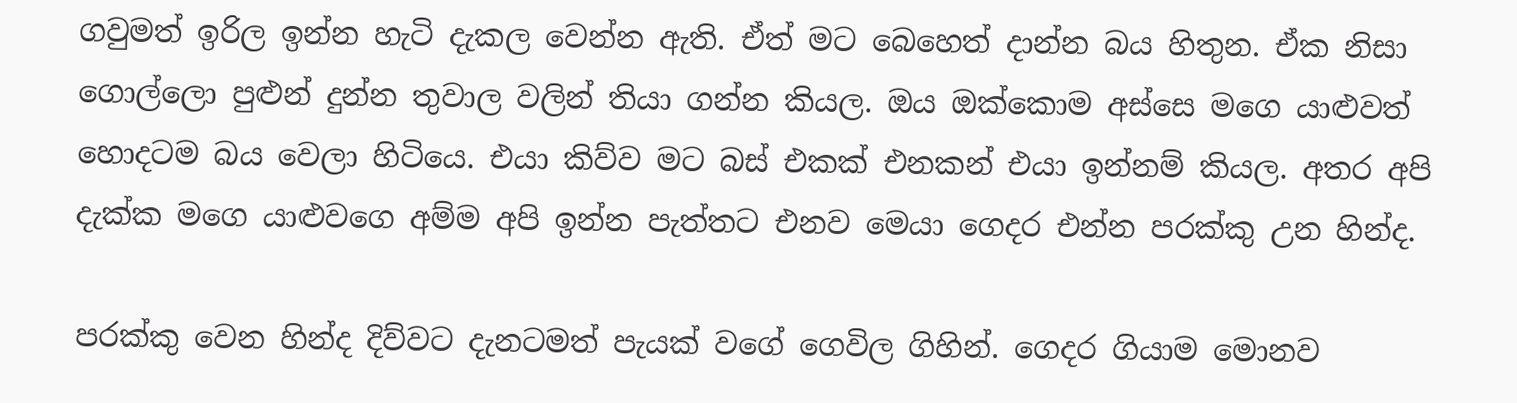ගවුමත් ඉරිල ඉන්න හැටි දැකල වෙන්න ඇති. ඒත් මට බෙහෙත් දාන්න බය හිතුන. ඒක නිසා ගොල්ලො පුළුන් දුන්න තුවාල වලින් තියා ගන්න කියල. ඔය ඔක්කොම අස්සෙ මගෙ යාළුවත් හොදටම බය වෙලා හිටියෙ. එයා කිව්ව මට බස් එකක් එනකන් එයා ඉන්නම් කියල. අතර අපි දැක්ක මගෙ යාළුවගෙ අම්ම අපි ඉන්න පැත්තට එනව මෙයා ගෙදර එන්න පරක්කු උන හින්ද.

පරක්කු වෙන හින්ද දිව්වට දැනටමත් පැයක් වගේ ගෙවිල ගිහින්. ගෙදර ගියාම මොනව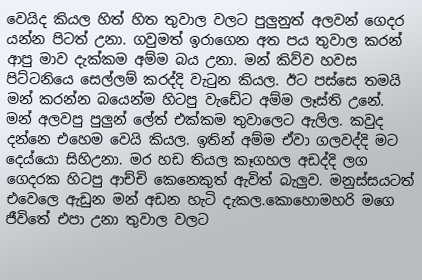වෙයිද කියල හිත් හිත තුවාල වලට පුලුනුත් අලවන් ගෙදර යන්න පිටත් උනා. ගවුමත් ඉරාගෙන අත පය තුවාල කරන් ආපු මාව දැක්කම අම්ම බය උනා. මන් කිව්ව හවස පිට්ටනියෙ සෙල්ලම් කරද්දි වැටුන කියල. ඊට පස්සෙ තමයි මන් කරන්න බයෙන්ම හිටපු වැඩේට අම්ම ලෑස්ති උනේ. මන් අලවපු පුලුන් ලේත් එක්කම තුවාලෙට ඇලිල. කවුද දන්නෙ එහෙම වෙයි කියල. ඉතින් අම්ම ඒවා ගලවද්දි මට දෙය්යො සිහිඋනා. මර හඩ තියල කෑගහල අඩද්දි ලග ගෙදරක හිටපු ආච්චි කෙනෙකුත් ඇවිත් බැලුව. මනුස්සයටත් එවෙලෙ ඇඩුන මන් අඩන හැටි දැකල.කොහොමහරි මගෙ ජීවිතේ එපා උනා තුවාල වලට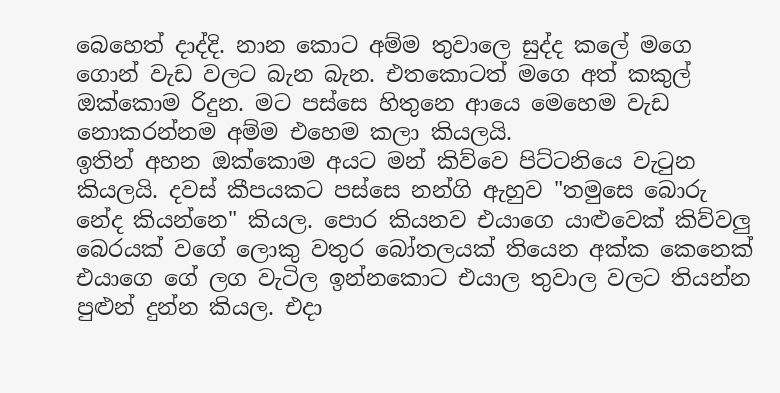බෙහෙත් දාද්දි. නාන කොට අම්ම තුවාලෙ සුද්ද කලේ මගෙ ගොන් වැඩ වලට බැන බැන. එතකොටත් මගෙ අත් කකුල් ඔක්කොම රිදුන. මට පස්සෙ හිතුනෙ ආයෙ මෙහෙම වැඩ නොකරන්නම අම්ම එහෙම කලා කියලයි.
ඉතින් අහන ඔක්කොම අයට මන් කිව්වෙ පිට්ටනියෙ වැටුන කියලයි. දවස් කීපයකට පස්සෙ නන්ගි ඇහුව "තමුසෙ බොරු නේද කියන්නෙ" කියල. පොර කියනව එයාගෙ යාළුවෙක් කිව්වලු බෙරයක් වගේ ලොකු වතුර බෝතලයක් තියෙන අක්ක කෙනෙක් එයාගෙ ගේ ලග වැටිල ඉන්නකොට එයාල තුවාල වලට තියන්න පුළුන් දුන්න කියල. එදා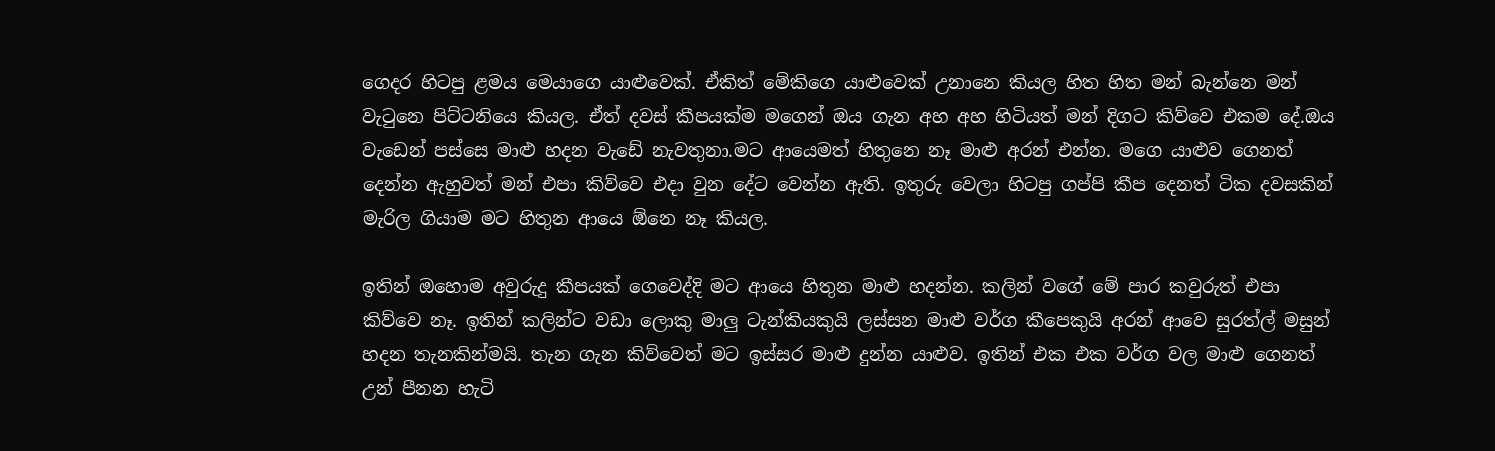ගෙදර හිටපු ළමය මෙයාගෙ යාළුවෙක්. ඒකිත් මේකිගෙ යාළුවෙක් උනානෙ කියල හිත හිත මන් බැන්නෙ මන් වැටුනෙ පිට්ටනියෙ කියල. ඒත් දවස් කීපයක්ම මගෙන් ඔය ගැන අහ අහ හිටියත් මන් දිගට කිව්වෙ එකම දේ.ඔය වැඩෙන් පස්සෙ මාළු හදන වැඩේ නැවතුනා.මට ආයෙමත් හිතුනෙ නෑ මාළු අරන් එන්න. මගෙ යාළුව ගෙනත් දෙන්න ඇහුවත් මන් එපා කිව්වෙ එදා වුන දේට වෙන්න ඇති. ඉතුරු වෙලා හිටපු ගප්පි කීප දෙනත් ටික දවසකින් මැරිල ගියාම මට හිතුන ආයෙ ඕනෙ නෑ කියල.

ඉතින් ඔහොම අවුරුදු කීපයක් ගෙවෙද්දි මට ආයෙ හිතුන මාළු හදන්න. කලින් වගේ මේ පාර කවුරුත් එපා කිව්වෙ නෑ. ඉතින් කලින්ට වඩා ලොකු මාලු ටැන්කියකුයි ලස්සන මාළු වර්ග කීපෙකුයි අරන් ආවෙ සුරත්ල් මසුන් හදන තැනකින්මයි. තැන ගැන කිව්වෙත් මට ඉස්සර මාළු දුන්න යාළුව. ඉතින් එක එක වර්ග වල මාළු ගෙනත් උන් පීනන හැටි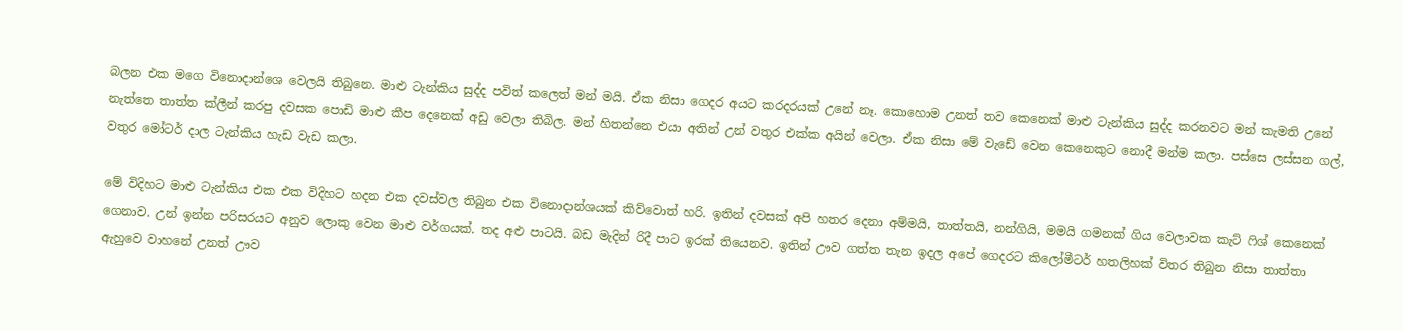බලන එක මගෙ විනොදාන්ශෙ වෙලයි තිබුනෙ. මාළු ටැන්කිය සුද්ද පවිත් කලෙත් මන් මයි. ඒක නිසා ගෙදර අයට කරදරයක් උනේ නෑ. කොහොම උනත් තව කෙනෙක් මාළු ටැන්කිය සුද්ද කරනවට මන් කැමති උනේ නැත්තෙ තාත්ත ක්ලීන් කරපු දවසක පොඩි මාළු කීප දෙනෙක් අඩු වෙලා තිබිල. මන් හිතන්නෙ එයා අතින් උන් වතුර එක්ක අයින් වෙලා. ඒක නිසා මේ වැඩේ වෙන කෙනෙකුට නොදී මන්ම කලා. පස්සෙ ලස්සන ගල්, වතුර මෝටර් දාල ටැන්කිය හැඩ වැඩ කලා.

මේ විදිහට මාළු ටැන්කිය එක එක විදිහට හදන එක දවස්වල තිබුන එක විනොදාන්ශයක් කිව්වොත් හරි. ඉතින් දවසක් අපි හතර දෙනා අම්මයි, තාත්තයි, නන්ගියි, මමයි ගමනක් ගිය වෙලාවක කැට් ෆිශ් කෙනෙක් ගෙනාව. උන් ඉන්න පරිසරයට අනුව ලොකු වෙන මාළු වර්ගයක්. තද අළු පාටයි. බඩ මැදින් රිදී පාට ඉරක් තියෙනව. ඉතින් ඌව ගත්ත තැන ඉදල අපේ ගෙදරට කිලෝමීටර් හතලිහක් විතර තිබුන නිසා තාත්තා ඇහුවෙ වාහනේ උනත් ඌව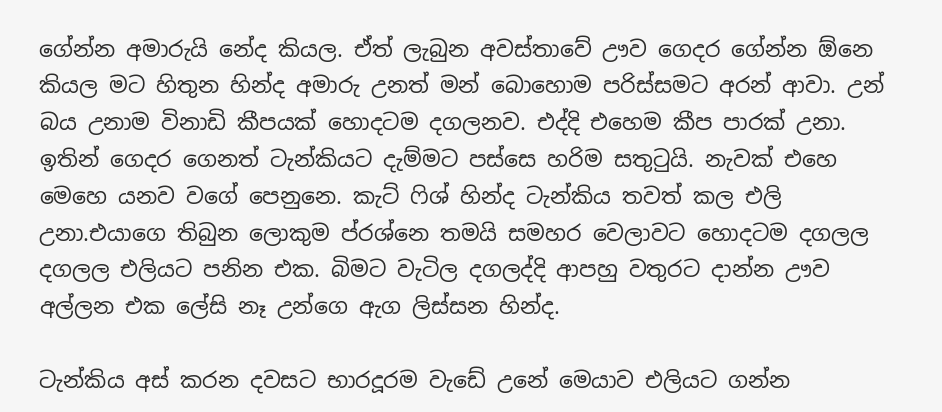ගේන්න අමාරුයි නේද කියල. ඒත් ලැබුන අවස්තාවේ ඌව ගෙදර ගේන්න ඕනෙ කියල මට හිතුන හින්ද අමාරු උනත් මන් බොහොම පරිස්සමට අරන් ආවා. උන් බය උනාම විනාඩි කීපයක් හොදටම දගලනව. එද්දි එහෙම කීප පාරක් උනා. ඉතින් ගෙදර ගෙනත් ටැන්කියට දැම්මට පස්සෙ හරිම සතුටුයි. නැවක් එහෙ මෙහෙ යනව වගේ පෙනුනෙ. කැට් ෆිශ් හින්ද ටැන්කිය තවත් කල එලි උනා.එයාගෙ තිබුන ලොකුම ප්රශ්නෙ තමයි සමහර වෙලාවට හොදටම දගලල දගලල එලියට පනින එක. බිමට වැටිල දගලද්දි ආපහු වතුරට දාන්න ඌව අල්ලන එක ලේසි නෑ උන්ගෙ ඇග ලිස්සන හින්ද.

ටැන්කිය අස් කරන දවසට භාරදූරම වැඩේ උනේ මෙයාව එලියට ගන්න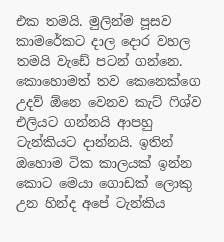එක තමයි. මුලින්ම පූසව කාමරේකට දාල දොර වහල තමයි වැඩේ පටන් ගන්නෙ. කොහොමත් තව කෙනෙක්ගෙ උදව් ඕනෙ වෙනව කැට් ෆිශ්ව එලියට ගන්නයි ආපහු ටැන්කියට දාන්නයි. ඉතින් ඔහොම ටික කාලයක් ඉන්න කොට මෙයා ගොඩක් ලොකු උන හින්ද අපේ ටැන්කිය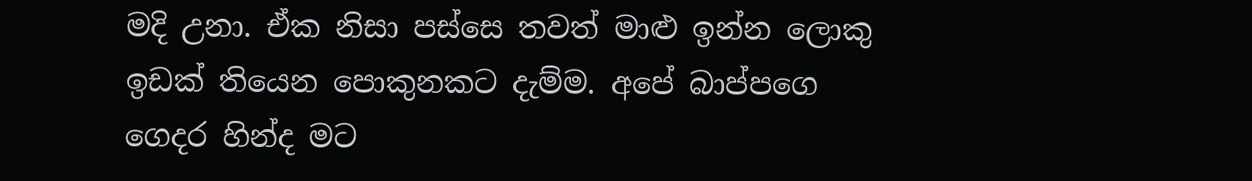මදි උනා. ඒක නිසා පස්සෙ තවත් මාළු ඉන්න ලොකු ඉඩක් තියෙන පොකුනකට දැම්ම. අපේ බාප්පගෙ ගෙදර හින්ද මට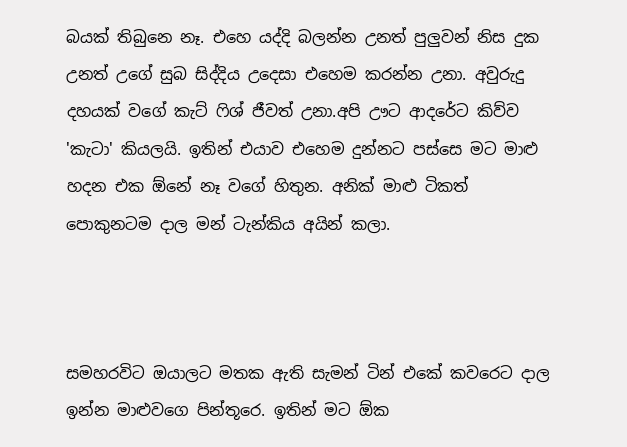බයක් තිබුනෙ නෑ. එහෙ යද්දි බලන්න උනත් පුලුවන් නිස දුක උනත් උගේ සුබ සිද්දිය උදෙසා එහෙම කරන්න උනා. අවුරුදු දහයක් වගේ කැට් ෆිශ් ජීවත් උනා.අපි ඌට ආදරේට කිව්ව 'කැටා' කියලයි. ඉතින් එයාව එහෙම දුන්නට පස්සෙ මට මාළු හදන එක ඕනේ නෑ වගේ හිතුන. අනික් මාළු ටිකත් පොකුනටම දාල මන් ටැන්කිය අයින් කලා.



සමහරවිට ඔයාලට මතක ඇති සැමන් ටින් එකේ කවරෙට දාල ඉන්න මාළුවගෙ පින්තූරෙ. ඉතින් මට ඕක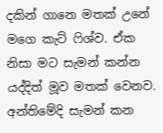දකින් ගානෙ මතක් උනේ මගෙ කැට් ෆිශ්ව. ඒක නිසා මට සැමන් කන්න යද්දිත් මූව මතක් වෙනව. අන්තිමේදි සැමන් කන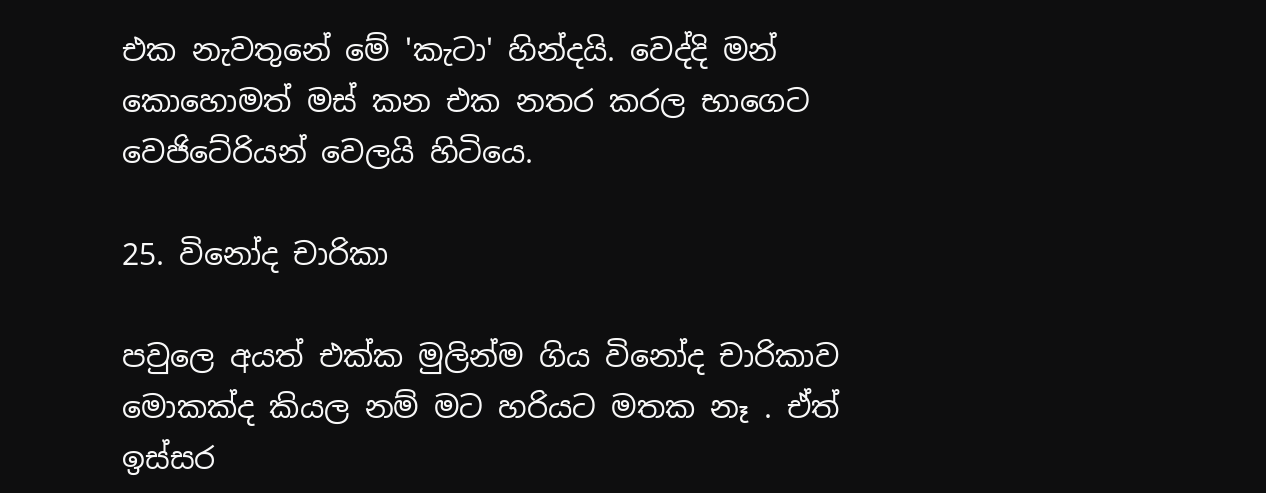එක නැවතුනේ මේ 'කැටා' හින්දයි. වෙද්දි මන් කොහොමත් මස් කන එක නතර කරල භාගෙට වෙජිටේරියන් වෙලයි හිටියෙ.

25. විනෝද චාරිකා

පවුලෙ අයත් එක්ක මුලින්ම ගිය විනෝද චාරිකාව මොකක්ද කියල නම් මට හරියට මතක නෑ . ඒත් ඉස්සර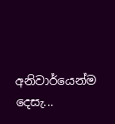අනිවාර්යෙන්ම දෙසැ...